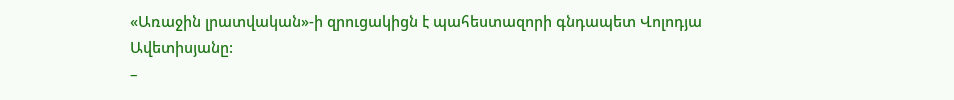«Առաջին լրատվական»-ի զրուցակիցն է պահեստազորի գնդապետ Վոլոդյա Ավետիսյանը:
–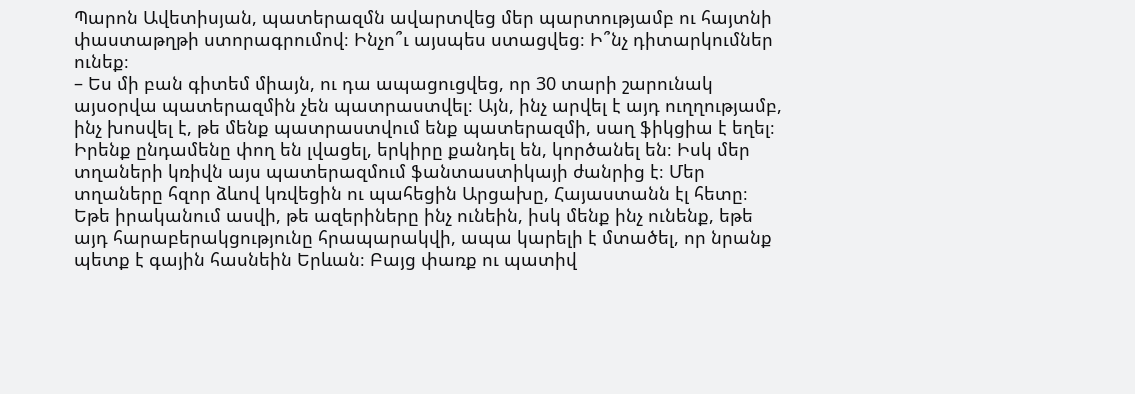Պարոն Ավետիսյան, պատերազմն ավարտվեց մեր պարտությամբ ու հայտնի փաստաթղթի ստորագրումով։ Ինչո՞ւ այսպես ստացվեց։ Ի՞նչ դիտարկումներ ունեք։
– Ես մի բան գիտեմ միայն, ու դա ապացուցվեց, որ 30 տարի շարունակ այսօրվա պատերազմին չեն պատրաստվել։ Այն, ինչ արվել է այդ ուղղությամբ, ինչ խոսվել է, թե մենք պատրաստվում ենք պատերազմի, սաղ ֆիկցիա է եղել։ Իրենք ընդամենը փող են լվացել, երկիրը քանդել են, կործանել են։ Իսկ մեր տղաների կռիվն այս պատերազմում ֆանտաստիկայի ժանրից է։ Մեր տղաները հզոր ձևով կռվեցին ու պահեցին Արցախը, Հայաստանն էլ հետը։ Եթե իրականում ասվի, թե ազերիները ինչ ունեին, իսկ մենք ինչ ունենք, եթե այդ հարաբերակցությունը հրապարակվի, ապա կարելի է մտածել, որ նրանք պետք է գային հասնեին Երևան։ Բայց փառք ու պատիվ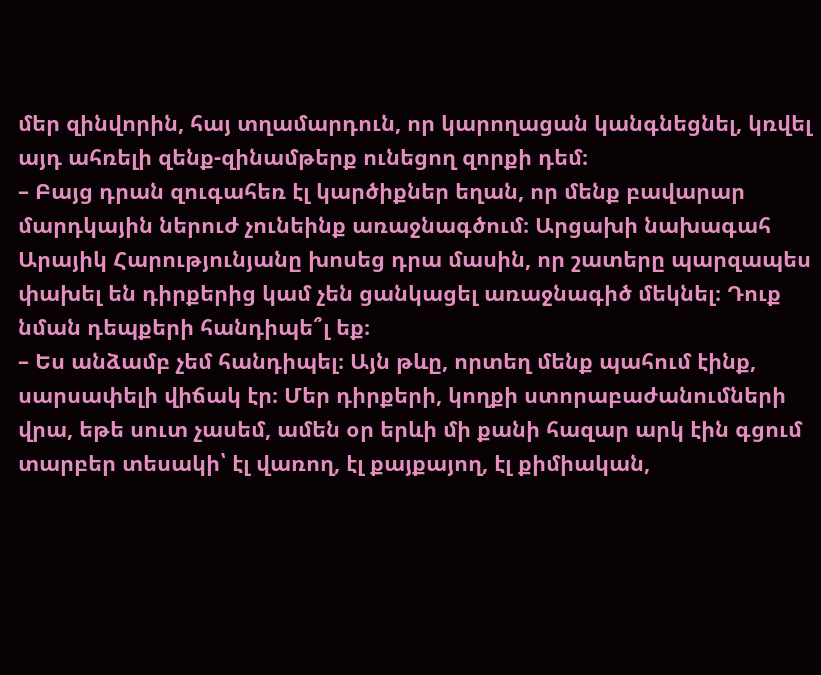մեր զինվորին, հայ տղամարդուն, որ կարողացան կանգնեցնել, կռվել այդ ահռելի զենք-զինամթերք ունեցող զորքի դեմ։
– Բայց դրան զուգահեռ էլ կարծիքներ եղան, որ մենք բավարար մարդկային ներուժ չունեինք առաջնագծում։ Արցախի նախագահ Արայիկ Հարությունյանը խոսեց դրա մասին, որ շատերը պարզապես փախել են դիրքերից կամ չեն ցանկացել առաջնագիծ մեկնել։ Դուք նման դեպքերի հանդիպե՞լ եք։
– Ես անձամբ չեմ հանդիպել։ Այն թևը, որտեղ մենք պահում էինք, սարսափելի վիճակ էր։ Մեր դիրքերի, կողքի ստորաբաժանումների վրա, եթե սուտ չասեմ, ամեն օր երևի մի քանի հազար արկ էին գցում տարբեր տեսակի՝ էլ վառող, էլ քայքայող, էլ քիմիական,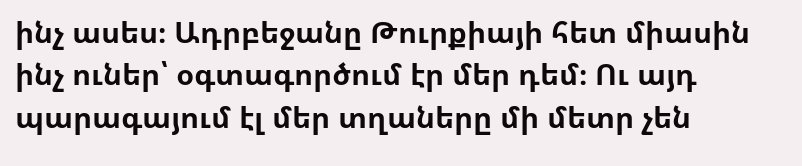ինչ ասես։ Ադրբեջանը Թուրքիայի հետ միասին ինչ ուներ՝ օգտագործում էր մեր դեմ։ Ու այդ պարագայում էլ մեր տղաները մի մետր չեն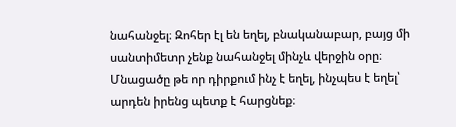նահանջել։ Զոհեր էլ են եղել, բնականաբար, բայց մի սանտիմետր չենք նահանջել մինչև վերջին օրը։ Մնացածը թե որ դիրքում ինչ է եղել, ինչպես է եղել՝ արդեն իրենց պետք է հարցնեք։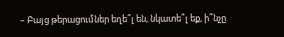– Բայց թերացումներ եղե՞լ են, նկատե՞լ եք, ի՞նչը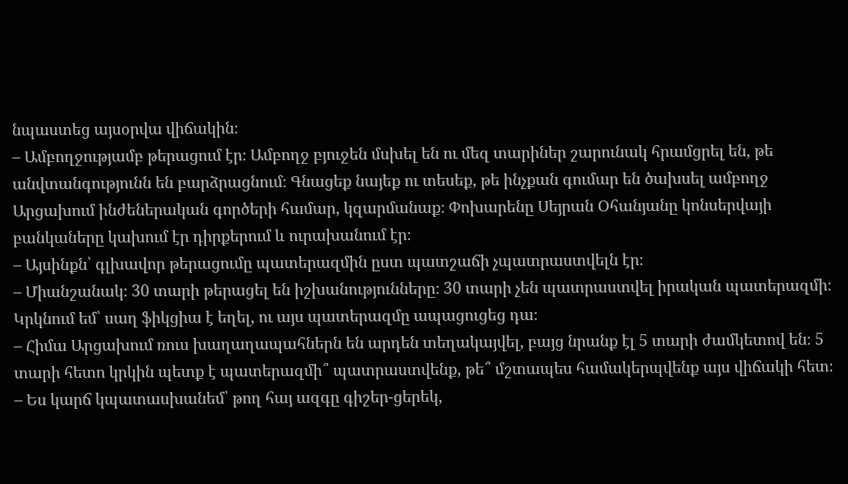նպաստեց այսօրվա վիճակին։
– Ամբողջությամբ թերացում էր։ Ամբողջ բյուջեն մսխել են ու մեզ տարիներ շարունակ հրամցրել են, թե անվտանգությունն են բարձրացնում։ Գնացեք նայեք ու տեսեք, թե ինչքան գումար են ծախսել ամբողջ Արցախում ինժեներական գործերի համար, կզարմանաք։ Փոխարենը Սեյրան Օհանյանը կոնսերվայի բանկաները կախում էր դիրքերում և ուրախանում էր։
– Այսինքն՝ գլխավոր թերացումը պատերազմին ըստ պատշաճի չպատրաստվելն էր։
– Միանշանակ։ 30 տարի թերացել են իշխանությունները։ 30 տարի չեն պատրաստվել իրական պատերազմի։ Կրկնում եմ՝ սաղ ֆիկցիա է եղել, ու այս պատերազմը ապացուցեց դա։
– Հիմա Արցախում ռուս խաղաղապահներն են արդեն տեղակայվել, բայց նրանք էլ 5 տարի ժամկետով են։ 5 տարի հետո կրկին պետք է պատերազմի՞ պատրաստվենք, թե՞ մշտապես համակերպվենք այս վիճակի հետ։
– Ես կարճ կպատասխանեմ՝ թող հայ ազգը գիշեր-ցերեկ,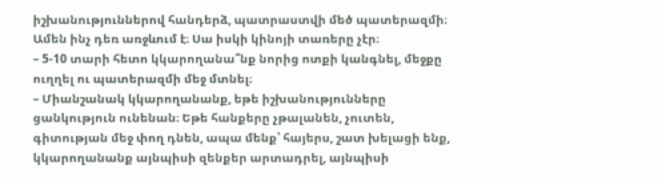իշխանություններով հանդերձ, պատրաստվի մեծ պատերազմի։ Ամեն ինչ դեռ առջևում է։ Սա իսկի կինոյի տառերը չէր։
– 5-10 տարի հետո կկարողանա՞նք նորից ոտքի կանգնել, մեջքը ուղղել ու պատերազմի մեջ մտնել։
– Միանշանակ կկարողանանք, եթե իշխանությունները ցանկություն ունենան։ Եթե հանքերը չթալանեն, չուտեն, գիտության մեջ փող դնեն, ապա մենք՝ հայերս, շատ խելացի ենք, կկարողանանք այնպիսի զենքեր արտադրել, այնպիսի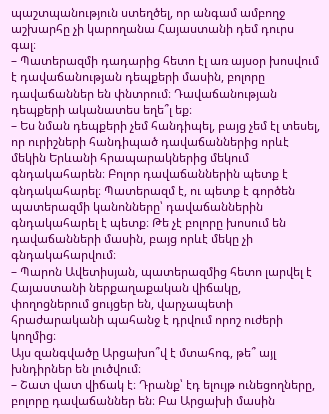պաշտպանություն ստեղծել, որ անգամ ամբողջ աշխարհը չի կարողանա Հայաստանի դեմ դուրս գալ։
– Պատերազմի դադարից հետո էլ առ այսօր խոսվում է դավաճանության դեպքերի մասին, բոլորը դավաճաններ են փնտրում։ Դավաճանության դեպքերի ականատես եղե՞լ եք։
– Ես նման դեպքերի չեմ հանդիպել, բայց չեմ էլ տեսել, որ ուրիշների հանդիպած դավաճաններից որևէ մեկին Երևանի հրապարակներից մեկում գնդակահարեն։ Բոլոր դավաճաններին պետք է գնդակահարել։ Պատերազմ է, ու պետք է գործեն պատերազմի կանոնները՝ դավաճաններին գնդակահարել է պետք։ Թե չէ բոլորը խոսում են դավաճանների մասին, բայց որևէ մեկը չի գնդակահարվում։
– Պարոն Ավետիսյան, պատերազմից հետո լարվել է Հայաստանի ներքաղաքական վիճակը, փողոցներում ցույցեր են, վարչապետի հրաժարականի պահանջ է դրվում որոշ ուժերի կողմից։
Այս զանգվածը Արցախո՞վ է մտահոգ, թե՞ այլ խնդիրներ են լուծվում։
– Շատ վատ վիճակ է։ Դրանք՝ էդ ելույթ ունեցողները, բոլորը դավաճաններ են։ Բա Արցախի մասին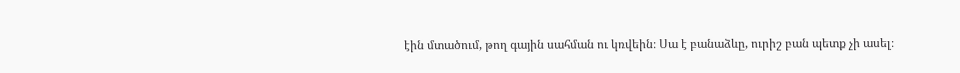էին մտածում, թող գային սահման ու կռվեին։ Սա է բանաձևը, ուրիշ բան պետք չի ասել։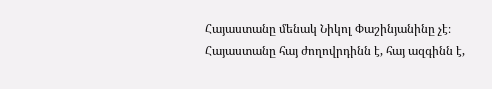Հայաստանը մենակ Նիկոլ Փաշինյանինը չէ։ Հայաստանը հայ ժողովրդինն է, հայ ազգինն է,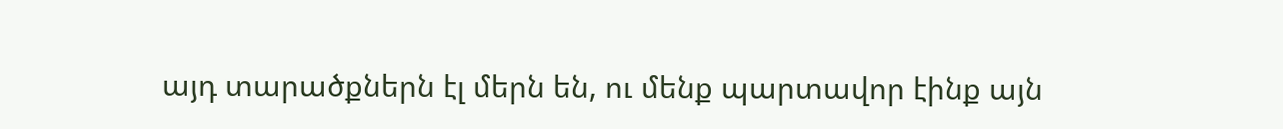այդ տարածքներն էլ մերն են, ու մենք պարտավոր էինք այն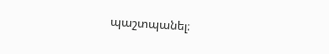պաշտպանել։